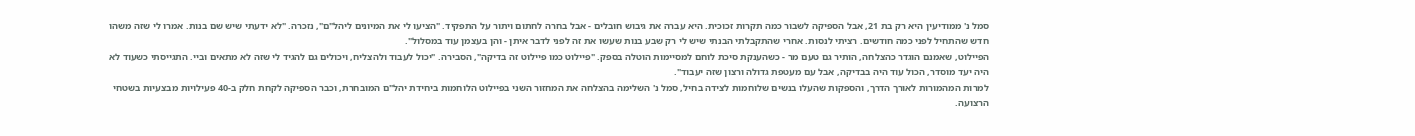סמל נ' ממודיעין היא רק בת 21, אבל הספיקה לשבור כמה תקרות זכוכית. היא עברה את גיבוש חובלים - אבל בחרה לחתום ויתור על התפקיד. "הציעו לי את המיונים ליהל"ם", נזכרה. "לא ידעתי שיש שם בנות. אמרו לי שזה משהו חדש שהתחיל לפני כמה חודשים. רציתי לנסות. אחרי שהתקבלתי הבנתי שיש לי רק שבע בנות שעשו את זה לפני לדבר איתן - והן בעצמן עוד במסלול".
הפיילוט, שאמנם הוגדר כהצלחה, הותיר גם טעם מר - כשהענקת סיכת לוחם למסיימות הוטלה בספק. "פיילוט כמו פיילוט זה בדיקה", הסבירה. "יכול לעבוד ולהצליח, ויכולים גם להגיד לי שזה לא מתאים וביי. התגייסתי כשעוד לא היה יעד מוסדר, הכול עוד היה בבדיקה, אבל עם מעטפת גדולה ורצון שזה יעבוד".
למרות המהמורות לאורך הדרך, והספקות שהעלו בנשים שלוחמות לצידה בחיל, סמל נ' השלימה בהצלחה את המחזור השני בפיילוט הלוחמות ביחידת יהל"ם המובחרת, וכבר הספיקה לקחת חלק ב-40 פעילויות מבצעיות בשטחי הרצועה.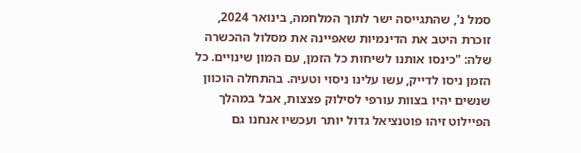סמל נ', שהתגייסה ישר לתוך המלחמה, בינואר 2024, זוכרת היטב את הדינמיות שאפיינה את מסלול ההכשרה שלה: "כינסו אותנו לשיחות כל הזמן, עם המון שינויים. כל הזמן ניסו לדייק, עשו עלינו ניסוי וטעיה. בהתחלה הוכוון שנשים יהיו בצוות עורפי לסילוק פצצות, אבל במהלך הפיילוט זיהו פוטנציאל גדול יותר ועכשיו אנחנו גם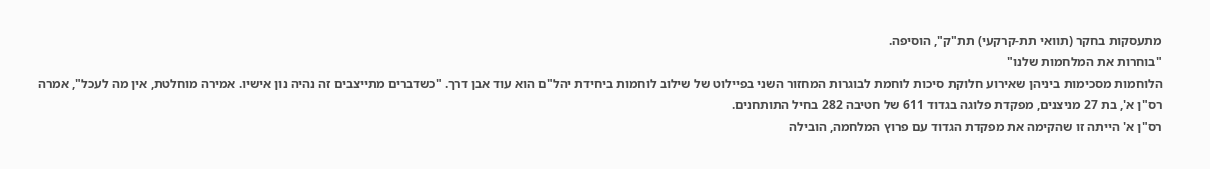מתעסקות בחקר (תוואי תת-קרקעי) תת"ק", הוסיפה.
"בוחרות את המלחמות שלנו"
הלוחמות מסכימות ביניהן שאירוע חלוקת סיכות לוחמת לבוגרות המחזור השני בפיילוט של שילוב לוחמות ביחידת יהל"ם הוא עוד אבן דרך. "כשדברים מתייצבים זה נהיה נון אישיו. אמירה מוחלטת, אין מה לעכל", אמרה רס"ן א', בת 27 מניצנים, מפקדת פלוגה בגדוד 611 של חטיבה 282 בחיל התותחנים.
רס"ן א' הייתה זו שהקימה את מפקדת הגדוד עם פרוץ המלחמה, הובילה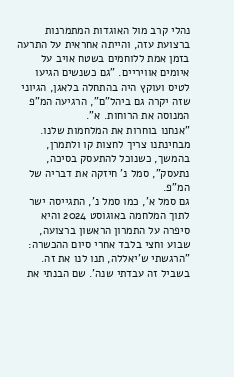נהלי קרב מול האוגדות המתמרנות ברצועת עזה, והייתה אחראית על התרעה בזמן אמת ללוחמים בשטח אויב על איומים אוויריים. "גם כשנשים הגיעו לטיס ועוקץ היה בהתחלה בלאגן, הגיוני שזה יקרה גם ביהל"ם", הרגיעה המ"פ המנוסה את הרוחות. א".
"אנחנו בוחרות את המלחמות שלנו. מבחינתנו צריך לחצות קו ולתמרן, בהמשך, כשנוכל להתעסק בסיכה, נתעסק", סמל נ' חיזקה את דבריה של המ”פ.
גם סמל א', כמו סמל נ', התגייסה ישר לתוך המלחמה באוגוסט 2024 והיא סיפרה על התמרון הראשון ברצועה, שבוע וחצי בלבד אחרי סיום ההכשרה: "הרגשתי ש'יאללה, תנו לנו את זה. בשביל זה עבדתי שנה'. שם הבנתי את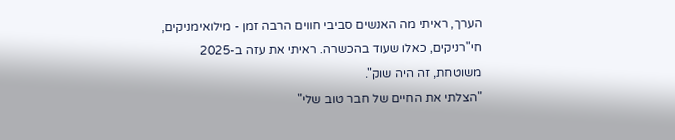הערך, ראיתי מה האנשים סביבי חווים הרבה זמן - מילואימניקים, חי"רניקים, כאלו שעוד בהכשרה. ראיתי את עזה ב-2025 משוטחת, זה היה שוק".
"הצלתי את החיים של חבר טוב שלי"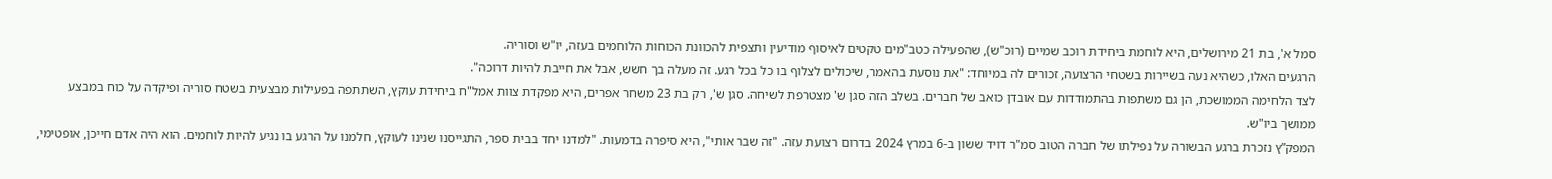סמל א', בת 21 מירושלים, היא לוחמת ביחידת רוכב שמיים (רוכ"ש), שהפעילה כטב"מים טקטים לאיסוף מודיעין ותצפית להכוונת הכוחות הלוחמים בעזה, יו"ש וסוריה.
הרגעים האלו, כשהיא נעה בשיירות בשטחי הרצועה, זכורים לה במיוחד: "את נוסעת בהאמר, שיכולים לצלוף בו כל בכל רגע. זה מעלה בך חשש, אבל את חייבת להיות דרוכה".
לצד הלחימה הממושכת, הן גם משתפות בהתמודדות עם אובדן כואב של חברים. בשלב הזה סגן ש' מצטרפת לשיחה. סגן ש', רק בת 23 משחר אפרים, היא מפקדת צוות אמל"ח ביחידת עוקץ, השתתפה בפעילות מבצעית בשטח סוריה ופיקדה על כוח במבצע ממושך ביו"ש.
המפק”ץ נזכרת ברגע הבשורה על נפילתו של חברה הטוב סמ"ר דויד ששון ב-6 במרץ 2024 בדרום רצועת עזה. "זה שבר אותי", היא סיפרה בדמעות. "למדנו יחד בבית ספר, התגייסנו שנינו לעוקץ, חלמנו על הרגע בו נגיע להיות לוחמים. הוא היה אדם חייכן, אופטימי,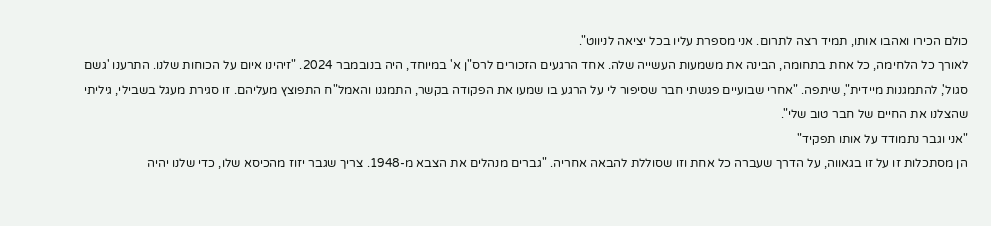כולם הכירו ואהבו אותו, תמיד רצה לתרום. אני מספרת עליו בכל יציאה לניווט".
לאורך כל הלחימה, כל אחת בתחומה, הבינה את משמעות העשייה שלה. אחד הרגעים הזכורים לרס"ן א' במיוחד, היה בנובמבר 2024. "זיהינו איום על הכוחות שלנו. התרענו 'גשם סגול', להתמגנות מיידית", שיתפה. "אחרי שבועיים פגשתי חבר שסיפור לי על הרגע בו שמעו את הפקודה בקשר, התמגנו והאמל"ח התפוצץ מעליהם. זו סגירת מעגל בשבילי, גיליתי שהצלנו את החיים של חבר טוב שלי".
"אני וגבר נתמודד על אותו תפקיד"
הן מסתכלות זו על זו בגאווה, על הדרך שעברה כל אחת וזו שסוללת להבאה אחריה. "גברים מנהלים את הצבא מ-1948. צריך שגבר יזוז מהכיסא שלו, כדי שלנו יהיה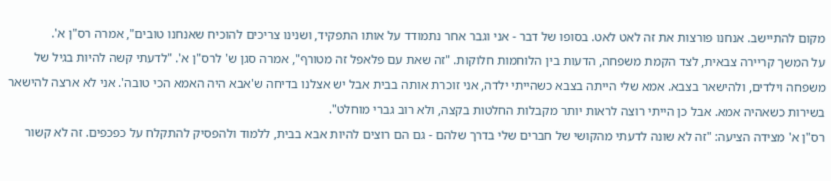מקום להתיישב. אנחנו פורצות את זה לאט לאט. בסופו של דבר - אני וגבר אחר נתמודד על אותו התפקיד, ושנינו צריכים להוכיח שאנחנו טובים", אמרה רס"ן א'.
על המשך קריירה צבאית, לצד הקמת משפחה, הדעות בין הלוחמות חלוקות. "זה שאת עם פלאפל זה מטורף", אמרה סגן ש' לרס"ן א'. "לדעתי קשה להיות בגיל של משפחה וילדים, ולהישאר בצבא. אמא שלי הייתה בצבא כשהייתי ילדה, אני זוכרת אותה בבית אבל יש אצלנו בדיחה ש'אבא היה האמא הכי טובה'. אני לא ארצה להישאר בשירות כשאהיה אמא. אבל כן הייתי רוצה לראות יותר מקבלות החלטות בקצה, ולא רוב גברי מוחלט".
רס"ן א' מצידה הציעה: "זה לא שונה לדעתי מהקושי של חברים שלי בדרך שלהם - גם הם רוצים להיות אבא בבית, ללמוד ולהפסיק להתקלח על כפכפים. זה לא קשור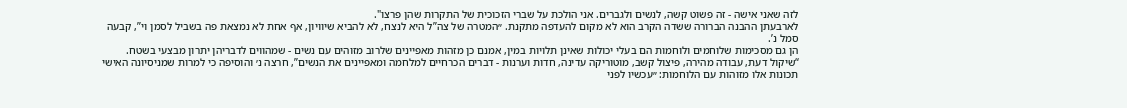לזה שאני אישה - זה פשוט קשה, לנשים ולגברים. אני הולכת על שברי הזכוכית של התקרות שהן פרצו".
לארבעתן ההבנה הברורה ששדה הקרב הוא לא מקום להעדפה מתקנת. ״המטרה של צה”ל היא לנצח, לא להביא שיוויון, אף אחת לא נמצאת פה בשביל לסמן וי”, קבעה סמל נ’.
הן גם מסכימות שלוחמים ולוחמות הם בעלי יכולות שאינן תלויות במין, אמנם כן מזהות מאפיינים שלרוב מזוהים עם נשים - שמהווים לדבריהן יתרון מבצעי בשטח. “שיקול דעת, עבודה מהירה, פיצול קשב, מוטוריקה עדינה, חדות וערנות - דברים הכרחיים למלחמה ומאפיינים את הנשים”, חרצה נ׳ והוסיפה כי למרות שמניסיונה האישי תכונות אלו מזוהות עם הלוחמות: ״עכשיו לפני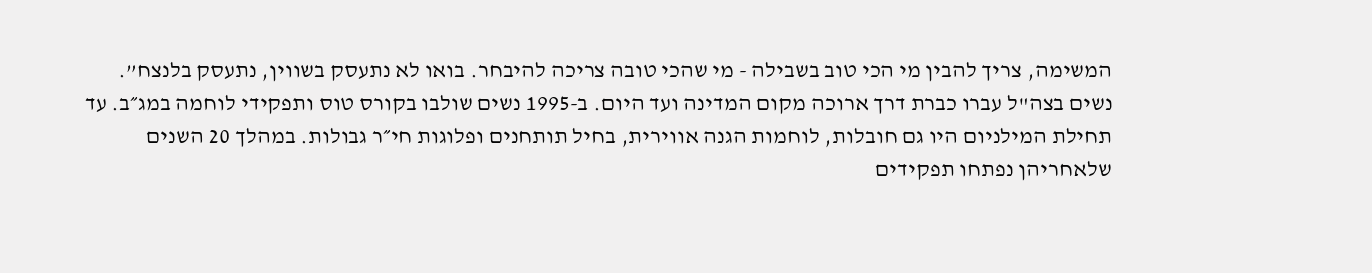המשימה, צריך להבין מי הכי טוב בשבילה - מי שהכי טובה צריכה להיבחר. בואו לא נתעסק בשווין, נתעסק בלנצח”.
נשים בצה"ל עברו כברת דרך ארוכה מקום המדינה ועד היום. ב-1995 נשים שולבו בקורס טוס ותפקידי לוחמה במג״ב. עד תחילת המילניום היו גם חובלות, לוחמות הגנה אווירית, בחיל תותחנים ופלוגות חי״ר גבולות. במהלך 20 השנים שלאחריהן נפתחו תפקידים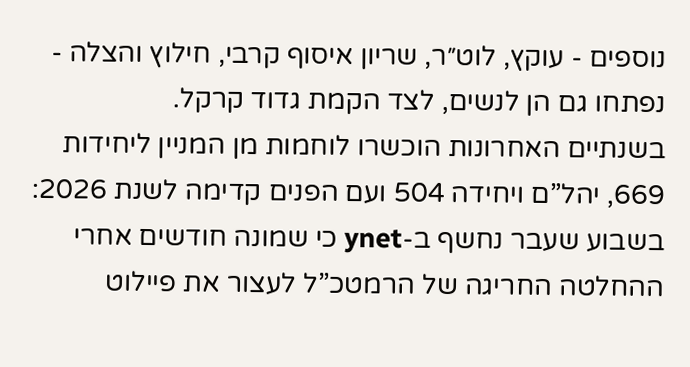נוספים - עוקץ, לוט״ר, שריון איסוף קרבי, חילוץ והצלה - נפתחו גם הן לנשים, לצד הקמת גדוד קרקל.
בשנתיים האחרונות הוכשרו לוחמות מן המניין ליחידות 669, יהל”ם ויחידה 504 ועם הפנים קדימה לשנת 2026: בשבוע שעבר נחשף ב-ynet כי שמונה חודשים אחרי ההחלטה החריגה של הרמטכ”ל לעצור את פיילוט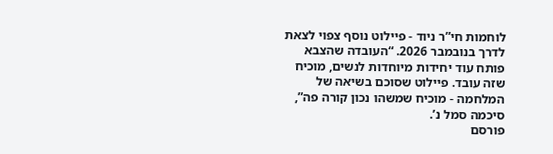לוחמות חי”ר ניוד - פיילוט נוסף צפוי לצאת לדרך בנובמבר 2026. “העובדה שהצבא פותח עוד יחידות מיוחדות לנשים, מוכיח שזה עובד. פיילוט שסוכם בשיאה של המלחמה - מוכיח שמשהו נכון קורה פה”, סיכמה סמל נ’.
פורסם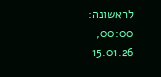לראשונה: 00:00, 15.01.26